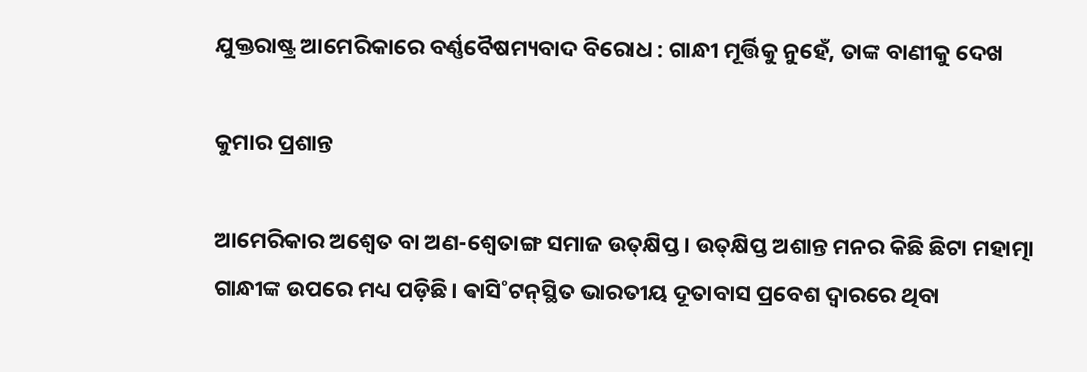ଯୁକ୍ତରାଷ୍ଟ୍ର ଆମେରିକାରେ ବର୍ଣ୍ଣବୈଷମ୍ୟବାଦ ବିରୋଧ : ଗାନ୍ଧୀ ମୂର୍ତ୍ତିକୁ ନୁହେଁ, ତାଙ୍କ ବାଣୀକୁ ଦେଖ

କୁମାର ପ୍ରଶାନ୍ତ

ଆମେରିକାର ଅଶ୍ବେତ ବା ଅଣ-ଶ୍ବେତାଙ୍ଗ ସମାଜ ଉତ୍‌କ୍ଷିପ୍ତ। ଉତ୍‌କ୍ଷିପ୍ତ ଅଶାନ୍ତ ମନର କିଛି ଛିଟା ମହାତ୍ମା ଗାନ୍ଧୀଙ୍କ ଉପରେ ମଧ୍ୟ ପଡ଼ିଛି। ଵାସି˚ଟନ୍‌ସ୍ଥିତ ଭାରତୀୟ ଦୂତାବାସ ପ୍ରବେଶ ଦ୍ବାରରେ ଥିବା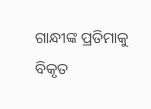ଗାନ୍ଧୀଙ୍କ ପ୍ରତିମାକୁ ବିକୃତ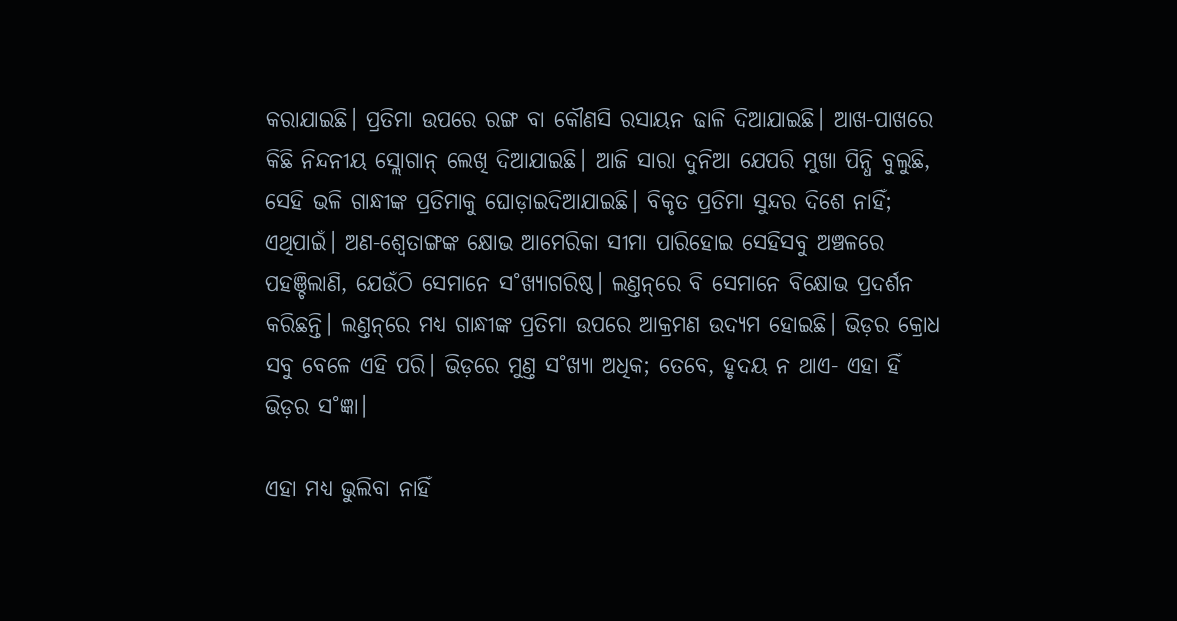କରାଯାଇଛି। ପ୍ରତିମା ଉପରେ ରଙ୍ଗ ବା କୌଣସି ରସାୟନ ଢାଳି ଦିଆଯାଇଛି। ଆଖ-ପାଖରେ କିଛି ନିନ୍ଦନୀୟ ସ୍ଲୋଗାନ୍‌ ଲେଖି ଦିଆଯାଇଛି। ଆଜି ସାରା ଦୁନିଆ ଯେପରି ମୁଖା ପିନ୍ଧି ବୁଲୁଛି, ସେହି ଭଳି ଗାନ୍ଧୀଙ୍କ ପ୍ରତିମାକୁ ଘୋଡ଼ାଇଦିଆଯାଇଛି। ବିକୃତ ପ୍ରତିମା ସୁନ୍ଦର ଦିଶେ ନାହିଁ; ଏଥିପାଇଁ। ଅଣ-ଶ୍ବେତାଙ୍ଗଙ୍କ କ୍ଷୋଭ ଆ‌ମେରିକା ସୀମା ପାରିହୋଇ ସେହିସବୁ ଅଞ୍ଚଳରେ ପହଞ୍ଚିଲାଣି, ଯେଉଁଠି ସେମାନେ ସ˚ଖ୍ୟାଗରିଷ୍ଠ। ଲଣ୍ତନ୍‌ରେ ବି ସେମାନେ ବିକ୍ଷୋଭ ପ୍ରଦର୍ଶନ କରିଛନ୍ତି। ଲଣ୍ତନ୍‌ରେ ମଧ୍ୟ ଗାନ୍ଧୀଙ୍କ ପ୍ରତିମା ଉପରେ ଆକ୍ରମଣ ଉଦ୍ୟମ ହୋଇଛି। ଭିଡ଼ର କ୍ରୋଧ ସବୁ ବେଳେ ଏହି ପରି। ଭିଡ଼ରେ ମୁଣ୍ତ ସ˚ଖ୍ୟା ଅଧିକ; ତେବେ, ହୃଦୟ ନ ଥାଏ- ଏହା ହିଁ ଭିଡ଼ର ସ˚ଜ୍ଞା।

ଏହା ମଧ୍ୟ ଭୁଲିବା ନାହିଁ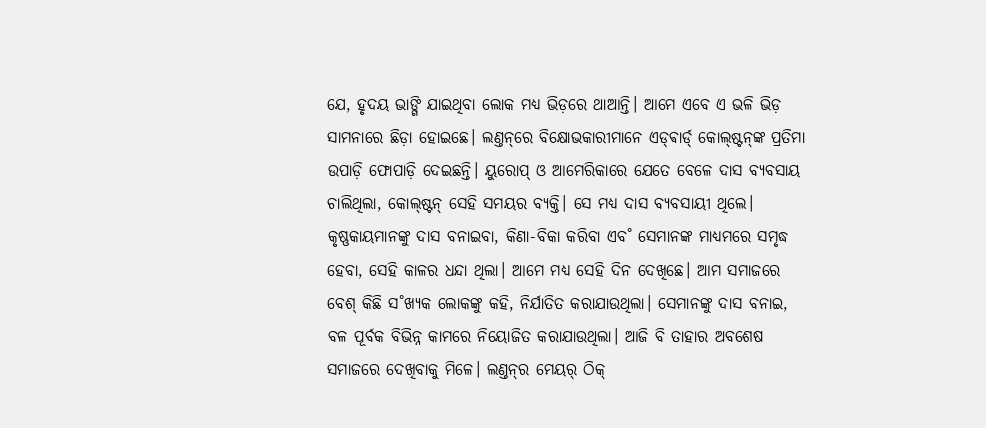ଯେ, ହୃଦୟ ଭାଙ୍ଗି ଯାଇଥିବା ଲୋକ ମଧ୍ୟ ଭିଡ଼ରେ ଥାଆନ୍ତି। ଆମେ ଏବେ ଏ ଭଳି ଭିଡ଼ ସାମନାରେ ଛିଡ଼ା ହୋଇଛେ। ଲଣ୍ତନ୍‌ରେ ବିକ୍ଷୋଭକାରୀମାନେ ଏଡ୍‌ଵାର୍ଡ‌୍‌ କୋଲ୍‌ଷ୍ଟନ୍‌ଙ୍କ ପ୍ରତିମା ଉପାଡ଼ି ଫୋପାଡ଼ି ଦେଇଛନ୍ତି। ୟୁରୋପ୍‌ ଓ ଆମେରିକାରେ ଯେତେ ବେଳେ ଦାସ ବ୍ୟବସାୟ ଚାଲିଥିଲା, କୋଲ୍‌ଷ୍ଟନ୍‌ ସେହି ସମୟର ବ୍ୟକ୍ତି। ସେ ମଧ୍ୟ ଦାସ ବ୍ୟବସାୟୀ ଥିଲେ। କୃଷ୍ଣକାୟମାନଙ୍କୁ ଦାସ ବନାଇବା, କିଣା-ବିକା କରିବା ଏବ˚ ସେମାନଙ୍କ ମାଧ୍ୟମରେ ସମୃଦ୍ଧ ହେବା, ସେହି କାଳର ଧନ୍ଦା ଥିଲା। ଆମେ ମଧ୍ୟ ସେହି ଦିନ ଦେଖିଛେ। ଆମ ସମାଜରେ ବେଶ୍‌ କିଛି ସ˚ଖ୍ୟକ ଲୋକଙ୍କୁ କହି, ନିର୍ଯାତିତ କରାଯାଉଥିଲା। ସେମାନଙ୍କୁ ଦାସ ବନାଇ, ବଳ ପୂର୍ବକ ବିଭିନ୍ନ କାମରେ ନିୟୋଜିତ କରାଯାଉଥିଲା। ଆଜି ବି ତାହାର ଅବଶେଷ ସମାଜରେ ଦେଖିବାକୁ ମିଳେ। ଲଣ୍ତନ୍‌ର ମେୟର‌୍‌ ଠିକ୍‌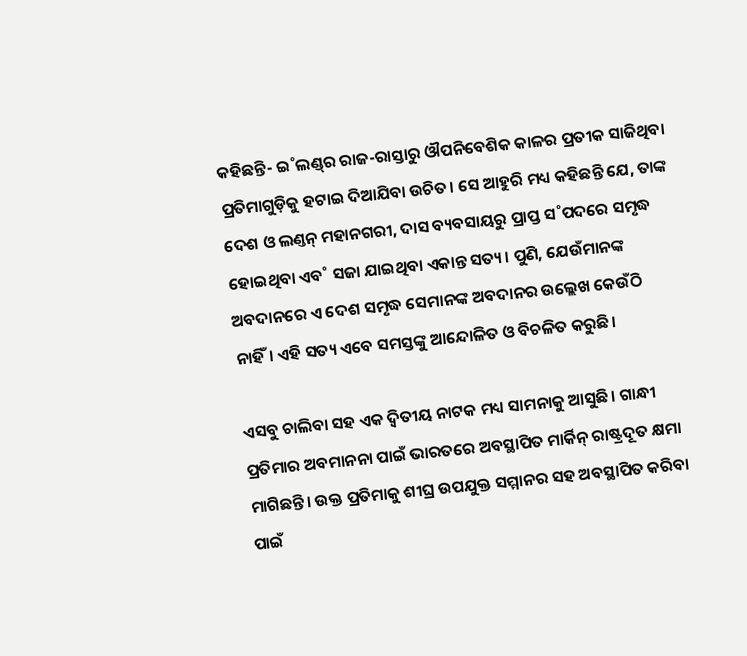କହିଛନ୍ତି- ଇ˚ଲଣ୍ଡ୍‌ର ରାଜ-ରାସ୍ତାରୁ ଔପନିବେଶିକ କାଳର ପ୍ରତୀକ ସାଜିଥିବା ପ୍ରତିମାଗୁଡ଼ିକୁ ହଟାଇ ଦିଆଯିବା ଉଚିତ। ସେ ଆହୁରି ମଧ୍ୟ କହିଛନ୍ତି ଯେ, ତାଙ୍କ ଦେଶ ଓ ଲଣ୍ତନ୍‌ ମହାନଗରୀ, ଦାସ ବ୍ୟବସାୟରୁ ପ୍ରାପ୍ତ ସ˚ପଦରେ ସମୃଦ୍ଧ ହୋଇଥିବା ଏବ˚ ସଜା ଯାଇଥିବା ଏକାନ୍ତ ସତ୍ୟ। ପୁଣି, ଯେଉଁମାନଙ୍କ ଅବଦାନରେ ଏ ଦେଶ ସମୃଦ୍ଧ ସେମାନଙ୍କ ଅବଦାନର ଉଲ୍ଲେଖ କେଉଁଠି ନାହିଁ। ଏହି ସତ୍ୟ ଏବେ ସମସ୍ତଙ୍କୁ ଆନ୍ଦୋଳିତ ଓ ବିଚଳିତ କରୁଛି।

ଏସବୁ ଚାଲିବା ସହ ଏକ ଦ୍ବିତୀୟ ନାଟକ ମଧ୍ୟ ସାମନାକୁ ଆସୁଛି। ଗାନ୍ଧୀ ପ୍ରତିମାର ଅବମାନନା ପାଇଁ ଭାରତରେ ଅବସ୍ଥାପିତ ମାର୍କିନ୍‌ ରାଷ୍ଟ୍ରଦୂତ କ୍ଷମା ମାଗିଛନ୍ତି। ଉକ୍ତ ପ୍ରତିମାକୁ ଶୀଘ୍ର ଉପଯୁକ୍ତ ସମ୍ମାନର ସହ ଅବସ୍ଥାପିତ କରିବା ପାଇଁ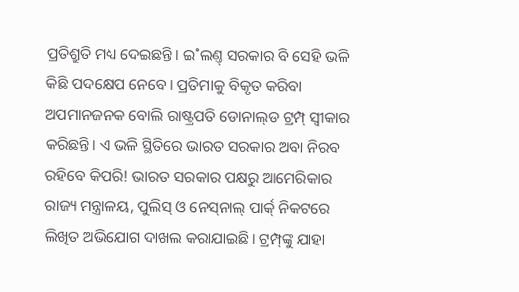ପ୍ରତିଶ୍ରୁତି ମଧ୍ୟ ଦେଇଛନ୍ତି। ଇ˚ଲଣ୍ତ୍‌ ସରକାର ବି ସେହି ଭଳି କିଛି ପଦକ୍ଷେପ ନେବେ। ପ୍ରତିମାକୁ ବିକୃତ କରିବା ଅପମାନଜନକ ବୋଲି ରାଷ୍ଟ୍ରପତି ଡୋନାଲ୍‌ଡ ଟ୍ରମ୍ପ୍‌ ସ୍ବୀକାର କରିଛନ୍ତି। ଏ ଭଳି ସ୍ଥିତିରେ ଭାରତ ସରକାର ଅବା ନିରବ ରହିବେ କିପରି! ଭାରତ ସରକାର ପକ୍ଷରୁ ଆମେରିକାର ରାଜ୍ୟ ମନ୍ତ୍ରାଳୟ, ପୁଲିସ୍‌ ଓ ନେସ୍‌ନାଲ୍‌ ପାର୍କ‌୍‌ ନିକଟରେ ଲିଖିତ ଅଭିଯୋଗ ଦାଖଲ କରାଯାଇଛି। ଟ୍ରମ୍ପ୍‌ଙ୍କୁ ଯାହା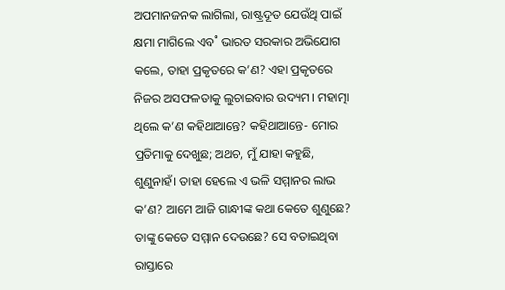ଅପମାନଜନକ ଲାଗିଲା, ରାଷ୍ଟ୍ରଦୂତ ଯେଉଁଥି ପାଇଁ କ୍ଷମା ମାଗିଲେ ଏବ˚ ଭାରତ ସରକାର ଅଭିଯୋଗ କଲେ, ତାହା ପ୍ରକୃତରେ କ’ଣ? ଏହା ପ୍ରକୃତରେ ନିଜର ଅସଫଳତାକୁ ଲୁଚାଇବାର ଉଦ୍ୟମ। ମହାତ୍ମା ଥିଲେ କ’ଣ କହିଥାଆନ୍ତେ? କହିଥାଆନ୍ତେ- ମୋର ପ୍ରତିମାକୁ ଦେଖୁଛ; ଅଥଚ, ମୁଁ ଯାହା କହୁଛି, ଶୁଣୁନାହଁ। ତାହା ହେଲେ ଏ ଭଳି ସମ୍ମାନର ଲାଭ କ’ଣ? ଆମେ ଆଜି ଗାନ୍ଧୀଙ୍କ କଥା କେତେ ଶୁଣୁଛେ? ତାଙ୍କୁ କେତେ ସମ୍ମାନ ଦେଉଛେ? ସେ ବତାଇଥିବା ରାସ୍ତାରେ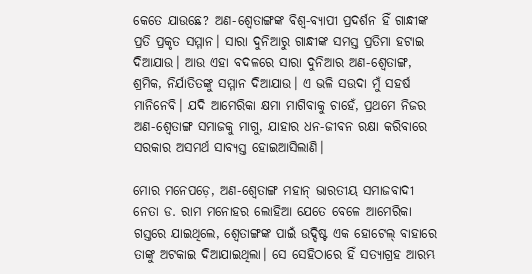କେତେ ଯାଉଛେ? ଅଣ-ଶ୍ବେତାଙ୍ଗଙ୍କ ବିଶ୍ବ-ବ୍ୟାପୀ ପ୍ରଦର୍ଶନ ହିଁ ଗାନ୍ଧୀଙ୍କ ପ୍ରତି ପ୍ରକୃତ ସମ୍ମାନ। ସାରା ଦୁନିଆରୁ ଗାନ୍ଧୀଙ୍କ ସମସ୍ତ ପ୍ରତିମା ହଟାଇ ଦିଆଯାଉ। ଆଉ ଏହା ବଦଳରେ ସାରା ଦୁନିଆର ଅଣ-ଶ୍ବେତାଙ୍ଗ, ଶ୍ରମିକ, ନିର୍ଯାତିତଙ୍କୁ ସମ୍ମାନ ଦିଆଯାଉ। ଏ ଭଳି ସଉଦା ମୁଁ ସହର୍ଷ ମାନିନେବି। ଯଦି ଆମେରିକା କ୍ଷମା ମାଗିବାକୁ ଚାହେଁ, ପ୍ରଥମେ ନିଜର ଅଣ-ଶ୍ବେତାଙ୍ଗ ସମାଜକୁ ମାଗୁ, ଯାହାର ଧନ-ଜୀବନ ରକ୍ଷା କରିବାରେ ସରକାର ଅସମର୍ଥ ସାବ୍ୟସ୍ତ ହୋଇଆସିଲାଣି।

ମୋର ମନେପଡ଼େ, ଅଣ-ଶ୍ବେତାଙ୍ଗ ମହାନ୍‌ ଭାରତୀୟ ସମାଜବାଦୀ ନେତା ଡ. ରାମ ମନୋହର ଲୋହିଆ ଯେତେ ବେଳେ ଆମେରିକା ଗସ୍ତରେ ଯାଇଥିଲେ, ଶ୍ବେତାଙ୍ଗଙ୍କ ପାଇଁ ଉଦ୍ଦିଷ୍ଟ ଏକ ହୋଟେଲ୍‌ ବାହାରେ ତାଙ୍କୁ ଅଟକାଇ ଦିଆଯାଇଥିଲା। ସେ ସେହିଠାରେ ହିଁ ସତ୍ୟାଗ୍ରହ ଆରମ୍ଭ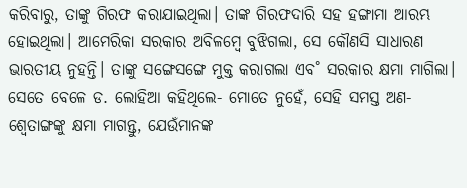କରିବାରୁ, ତାଙ୍କୁ ଗିରଫ କରାଯାଇଥିଲା। ତାଙ୍କ ଗିରଫଦାରି ସହ ହଙ୍ଗାମା ଆରମ୍ଭ ହୋଇଥିଲା। ଆମେରିକା ସରକାର ଅବିଳମ୍ବେ ବୁଝିଗଲା, ସେ କୌଣସି ସାଧାରଣ ଭାରତୀୟ ନୁହନ୍ତି। ତାଙ୍କୁ ସଙ୍ଗେସଙ୍ଗେ ମୁକ୍ତ କରାଗଲା ଏବ˚ ସରକାର କ୍ଷମା ମାଗିଲା। ସେତେ ବେଳେ ଡ. ଲୋହିଆ କହିଥିଲେ- ମୋତେ ନୁହେଁ, ସେହି ସମସ୍ତ ଅଣ-ଶ୍ବେତାଙ୍ଗଙ୍କୁ କ୍ଷମା ମାଗନ୍ତୁ, ଯେଉଁମାନଙ୍କ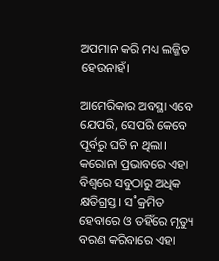ଅପମାନ କରି ମଧ୍ୟ ଲଜ୍ଜିତ ହେଉନାହଁ।

ଆମେରିକାର ଅବସ୍ଥା ଏବେ ଯେପରି, ସେପରି କେବେ ପୂର୍ବରୁ ଘଟି ନ ଥିଲା। କରୋନା ପ୍ରଭାବରେ ଏହା ବିଶ୍ବରେ ସବୁଠାରୁ ଅଧିକ କ୍ଷତିଗ୍ରସ୍ତ। ସ˚କ୍ରମିତ ହେବାରେ ଓ ତହିଁରେ ମୃତ୍ୟୁ ବରଣ କରିବାରେ ଏହା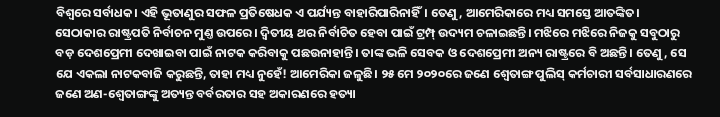ବିଶ୍ବରେ ସର୍ବାଧକ। ଏହି ଭୂତାଣୁର ସଫଳ ପ୍ରତିଷେଧକ ଏ ପର୍ଯ୍ୟନ୍ତ ବାହାରିପାରିନାହିଁ। ତେଣୁ, ଆମେରିକାରେ ମଧ୍ୟ ସମସ୍ତେ ଆତଙ୍କିତ। ସେଠାକାର ରାଷ୍ଟ୍ରପତି ନିର୍ବାଚନ ମୁଣ୍ତ ଉପରେ। ଦ୍ବିତୀୟ ଥର ନିର୍ବାଚିତ ହେବା ପାଇଁ ଟ୍ରମ୍ପ୍‌ ଉଦ୍ୟମ ଚଳାଇଛନ୍ତି। ମଝିରେ ମଝିରେ ନିଜକୁ ସବୁଠାରୁ ବଡ଼ ଦେଶପ୍ରେମୀ ଦେଖାଇବା ପାଇଁ ନାଟକ କରିବାକୁ ପଛଉନାହାନ୍ତି। ତାଙ୍କ ଭଳି ସେବକ ଓ ଦେଶପ୍ରେମୀ ଅନ୍ୟ ରାଷ୍ଟ୍ରରେ ବି ଅଛନ୍ତି। ତେଣୁ, ସେ ଯେ ଏକଲା ନାଟକବାଜି କରୁଛନ୍ତି, ତାହା ମଧ୍ୟ ନୁହେଁ! ଆମେରିକା ଜଳୁଛି। ୨୫ ମେ ୨୦୨୦ରେ ଜଣେ ଶ୍ବେତାଙ୍ଗ ପୁଲିସ୍‌ କର୍ମଚାରୀ ସର୍ବସାଧାରଣରେ ଜଣେ ଅଣ-ଶ୍ବେତାଙ୍ଗଙ୍କୁ ଅତ୍ୟନ୍ତ ବର୍ବରତାର ସହ ଅକାରଣରେ ହତ୍ୟା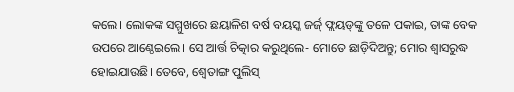କଲେ। ଲୋକଙ୍କ ସମ୍ମୁଖରେ ଛୟାଳିଶ ବର୍ଷ ବୟସ୍କ ଜର୍ଜ‌୍‌ ଫ୍ଲୟଡ୍‌ଙ୍କୁ ତଳେ ପକାଇ, ତାଙ୍କ ବେକ ଉପରେ ଆଣ୍ଠେଇଲେ। ସେ ଆର୍ତ୍ତ ଚିତ୍କାର କରୁଥିଲେ- ମୋତେ ଛାଡ଼ିଦିଅନ୍ତୁ; ମୋର ଶ୍ବାସରୁଦ୍ଧ ହୋଇଯାଉଛି। ତେବେ, ଶ୍ବେତାଙ୍ଗ ପୁଲିସ୍‌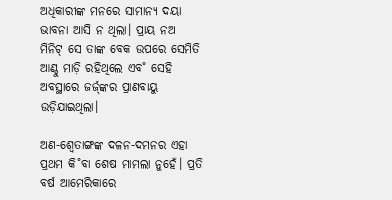ଅଧିକାରୀଙ୍କ ମନରେ ସାମାନ୍ୟ ଦୟା ଭାବନା ଆସି ନ ଥିଲା। ପ୍ରାୟ ନଅ ମିନିଟ୍‌ ସେ ତାଙ୍କ ବେକ ଉପରେ ସେମିତି ଆଣ୍ଠୁ ମାଡ଼ି ରହିଥିଲେ ଏବ˚ ସେହି ଅବସ୍ଥାରେ ଜର୍ଜ‌୍‌ଙ୍କର ପ୍ରାଣବାୟୁ ଉଡ଼ିଯାଇଥିଲା।

ଅଣ-ଶ୍ବେତାଙ୍ଗଙ୍କ ଦଳନ-ଦମନର ଏହା ପ୍ରଥମ କି˚ବା ଶେଷ ମାମଲା ନୁହେଁ। ପ୍ରତି ବର୍ଷ ଆମେରିକାରେ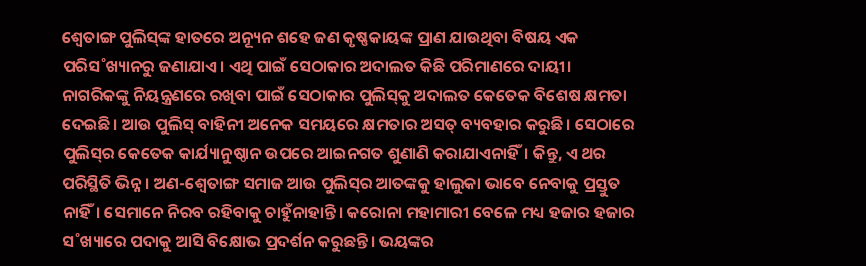ଶ୍ବେତାଙ୍ଗ ପୁଲିସ୍‌ଙ୍କ ହାତରେ ଅନ୍ୟୂନ ଶହେ ଜଣ କୃଷ୍ଣକାୟଙ୍କ ପ୍ରାଣ ଯାଉଥିବା ବିଷୟ ଏକ ପରିସ˚ଖ୍ୟାନରୁ ଜଣାଯାଏ। ଏଥି ପାଇଁ ସେଠାକାର ଅଦାଲତ କିଛି ପରିମାଣରେ ଦାୟୀ। ନାଗରିକଙ୍କୁ ନିୟନ୍ତ୍ରଣରେ ରଖିବା ପାଇଁ ସେଠାକାର ପୁଲିସ୍‌କୁ ଅଦାଲତ କେତେକ ବିଶେଷ କ୍ଷମତା ଦେଇଛି। ଆଉ ପୁଲିସ୍‌ ବାହିନୀ ଅନେକ ସମୟରେ କ୍ଷମତାର ଅସତ୍‌ ବ୍ୟବହାର କରୁଛି। ସେଠାରେ ପୁଲିସ୍‌ର କେତେକ କାର୍ଯ୍ୟାନୁଷ୍ଠାନ ଉପରେ ଆଇନଗତ ଶୁଣାଣି କରାଯାଏନାହିଁ। କିନ୍ତୁ, ଏ ଥର ପରିସ୍ଥିତି ଭିନ୍ନ। ଅଣ-ଶ୍ବେତାଙ୍ଗ ସମାଜ ଆଉ ପୁଲିସ୍‌ର ଆତଙ୍କକୁ ହାଲୁକା ଭାବେ ନେବାକୁ ପ୍ରସ୍ତୁତ ନାହିଁ। ସେମାନେ ନିରବ ରହିବାକୁ ଚାହୁଁନାହାନ୍ତି। କରୋନା ମହାମାରୀ ବେଳେ ମଧ୍ୟ ହଜାର ହଜାର ସ˚ଖ୍ୟାରେ ପଦାକୁ ଆସି ବିକ୍ଷୋଭ ପ୍ରଦର୍ଶନ କରୁଛନ୍ତି। ଭୟଙ୍କର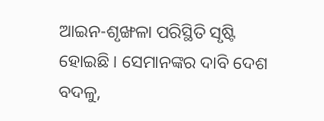ଆଇନ-ଶୃଙ୍ଖଳା ପରିସ୍ଥିତି ସୃଷ୍ଟି ହୋଇଛି। ସେମାନଙ୍କର ଦାବି ଦେଶ ବଦଳୁ,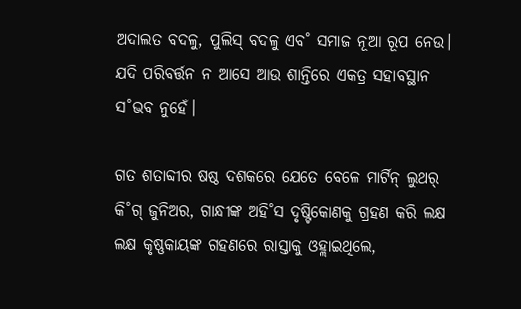ଅଦାଲତ ବଦଳୁ, ପୁଲିସ୍‌ ବଦଳୁ ଏବ˚ ସମାଜ ନୂଆ ରୂପ ନେଉ। ଯଦି ପରିବର୍ତ୍ତନ ନ ଆସେ ଆଉ ଶାନ୍ତିରେ ଏକତ୍ର ସହାବସ୍ଥାନ ସ˚ଭବ ନୁହେଁ।

ଗତ ଶତାବ୍ଦୀର ଷଷ୍ଠ ଦଶକରେ ଯେତେ ବେଳେ ମାର୍ଟିନ୍‌ ଲୁଥର‌୍‌ କି˚ଗ୍‌ ଜୁନିଅର, ଗାନ୍ଧୀଙ୍କ ଅହି˚ସ ଦୃଷ୍ଟିକୋଣକୁ ଗ୍ରହଣ କରି ଲକ୍ଷ ଲକ୍ଷ କୃଷ୍ଣକାୟଙ୍କ ଗହଣରେ ରାସ୍ତାକୁ ଓହ୍ଲାଇଥିଲେ,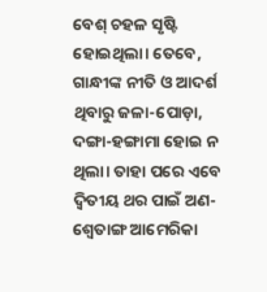ବେଶ୍‌ ଚହଳ ସୃଷ୍ଟି ହୋଇଥିଲା। ତେବେ, ଗାନ୍ଧୀଙ୍କ ନୀତି ଓ ଆଦର୍ଶ ଥିବାରୁ ଜଳା-ପୋଡ଼ା, ଦଙ୍ଗା-ହଙ୍ଗାମା ହୋଇ ନ ଥିଲା। ତାହା ପରେ ଏବେ ଦ୍ବିତୀୟ ଥର ପାଇଁ ଅଣ-ଶ୍ବେତାଙ୍ଗ ଆମେରିକା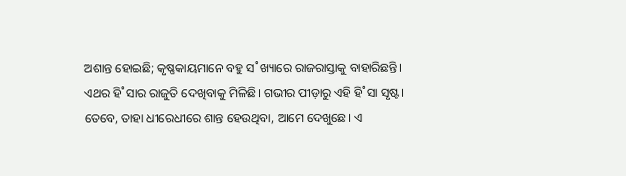ଅଶାନ୍ତ ହୋଇଛି; କୃଷ୍ଣକାୟମାନେ ବହୁ ସ˚ଖ୍ୟାରେ ରାଜରାସ୍ତାକୁ ବାହାରିଛନ୍ତି। ଏଥର ହି˚ସାର ରାଜୁତି ଦେଖିବାକୁ ମିଳିଛି। ଗଭୀର ପୀଡ଼ାରୁ ଏହି ହି˚ସା ସୃଷ୍ଟ। ତେବେ, ତାହା ଧୀରେଧୀରେ ଶାନ୍ତ ହେଉଥିବା, ଆମେ ଦେଖୁଛେ। ଏ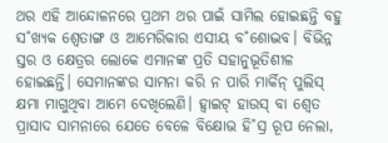ଥର ଏହି ଆନ୍ଦୋଳନରେ ପ୍ରଥମ ଥର ପାଇଁ ସାମିଲ ହୋଇଛନ୍ତି ବହୁ ସ˚ଖ୍ୟକ ଶ୍ବେତାଙ୍ଗ ଓ ଆମେରିକାର ଏସୀୟ ବ˚ଶୋଦ୍ଭବ। ବିଭିନ୍ନ ସ୍ତର ଓ କ୍ଷେତ୍ରର ଲୋକେ ଏମାନଙ୍କ ପ୍ରତି ସହାନୁଭୂତିଶୀଳ ହୋଇଛନ୍ତି। ସେମାନଙ୍କର ସାମନା କରି ନ ପାରି ମାର୍କିନ୍‌ ପୁଲିସ୍‌ କ୍ଷମା ମାଗୁଥିବା ଆମେ ଦେଖିଲେଣି। ହ୍ବାଇଟ୍ ହାଉସ୍‌ ବା ଶ୍ବେତ ପ୍ରାସାଦ ସାମନାରେ ଯେତେ ବେଳେ ବିକ୍ଷୋଭ ହି˚ସ୍ର ରୂପ ନେଲା,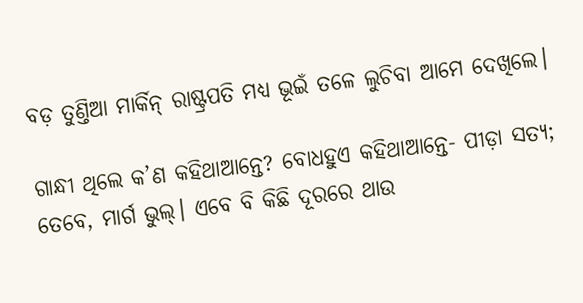ବଡ଼ ତୁଣ୍ତିଆ ମାର୍କିନ୍‌ ରାଷ୍ଟ୍ରପତି ମଧ୍ୟ ଭୂଇଁ ତଳେ ଲୁଚିବା ଆମେ ଦେଖିଲେ।

ଗାନ୍ଧୀ ଥିଲେ କ’ଣ କହିଥାଆନ୍ତେ? ବୋଧହୁଏ କହିଥାଆନ୍ତେ- ପୀଡ଼ା ସତ୍ୟ; ତେବେ, ମାର୍ଗ ଭୁଲ୍‌। ଏବେ ବି କିଛି ଦୂରରେ ଥାଉ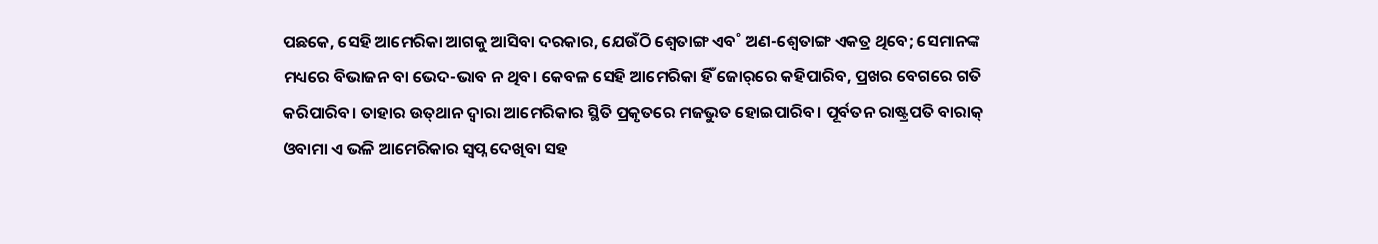ପଛକେ, ସେହି ଆମେରିକା ଆଗକୁ ଆସିବା ଦରକାର, ଯେଉଁଠି ଶ୍ବେତାଙ୍ଗ ଏବ˚ ଅଣ-ଶ୍ବେତାଙ୍ଗ ଏକତ୍ର ଥିବେ; ସେମାନଙ୍କ ମଧ୍ୟରେ ବିଭାଜନ ବା ଭେଦ-ଭାବ ନ ଥିବ। କେବଳ ସେହି ଆମେରିକା ହିଁ ଜୋର‌୍‌ରେ କହିପାରିବ, ପ୍ରଖର ବେଗରେ ଗତି କରିପାରିବ। ତାହାର ଉତ୍‌ଥାନ ଦ୍ବାରା ଆମେରିକାର ସ୍ଥିତି ପ୍ରକୃତରେ ମଜଭୁତ ହୋଇପାରିବ। ପୂର୍ବତନ ରାଷ୍ଟ୍ରପତି ବାରାକ୍‌ ଓବାମା ଏ ଭଳି ଆମେରିକାର ସ୍ବପ୍ନ ଦେଖିବା ସହ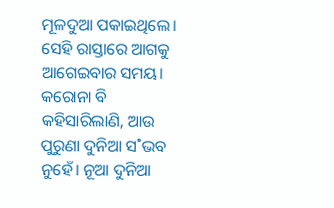ମୂଳଦୁଆ ପକାଇଥିଲେ। ସେହି ରାସ୍ତାରେ ଆଗକୁ ଆଗେଇବାର ସମୟ। କରୋନା ବି କହିସାରିଲାଣି, ଆଉ ପୁରୁଣା ଦୁନିଆ ସ˚ଭବ ନୁହେଁ। ନୂଆ ଦୁନିଆ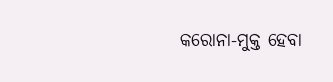କରୋନା-ମୁକ୍ତ ହେବା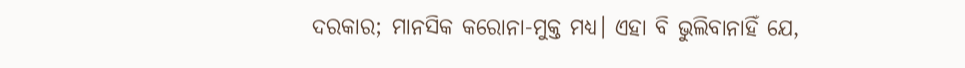ଦରକାର; ମାନସିକ କରୋନା-ମୁକ୍ତ ମଧ୍ୟ। ଏହା ବି ଭୁଲିବାନାହିଁ ଯେ,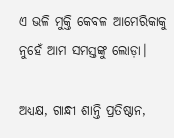ଏ ଭଳି ମୁକ୍ତି କେବଳ ଆମେରିକାକୁ ନୁହେଁ ଆମ ସମସ୍ତଙ୍କୁ ଲୋଡ଼ା।

ଅଧ୍ୟକ୍ଷ, ଗାନ୍ଧୀ ଶାନ୍ତି ପ୍ରତିଷ୍ଠାନ,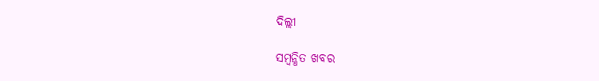ଦିଲ୍ଲୀ

ସମ୍ବନ୍ଧିତ ଖବର